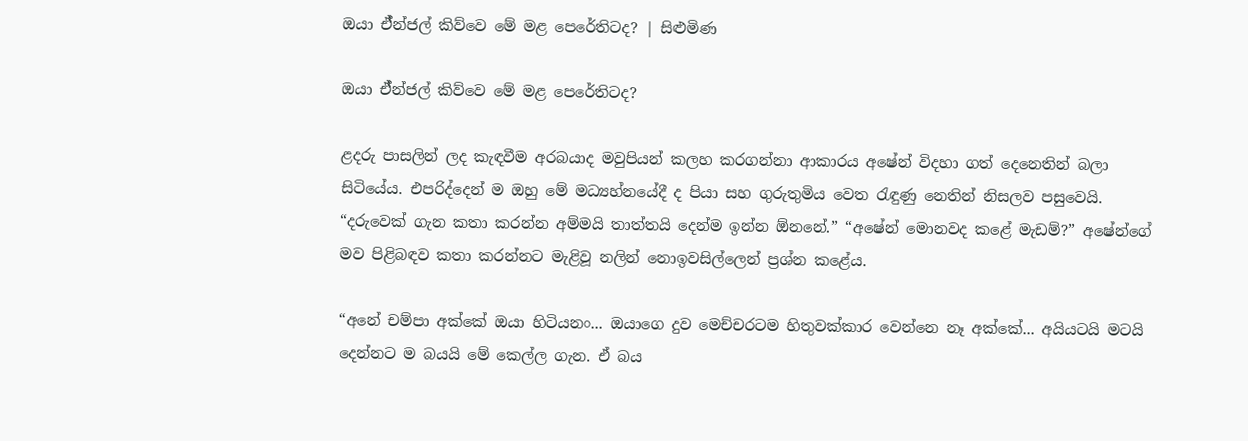ඔයා ඒ්න්ජල් කිව්වෙ මේ මළ පෙරේතිටද? | සිළුමිණ

ඔයා ඒ්න්ජල් කිව්වෙ මේ මළ පෙරේතිටද?

ළදරු පාසලින් ලද කැඳවීම අරබයාද මවුපියන් කලහ කරගන්නා ආකාරය අෂේන් විදහා ගත් දෙනෙතින් බලා සිටියේය. එපරිද්දෙන් ම ඔහු මේ මධ්‍යහ්නයේදී ද පියා සහ ගුරුතුමිය වෙත රැඳුණු නෙතින් නිසලව පසුවෙයි. “දරුවෙක් ගැන කතා කරන්න අම්මයි තාත්තයි දෙන්ම ඉන්න ඕනනේ.” “අෂේන් මොනවද කළේ මැඩම්?” අෂේන්ගේ මව පිළිබඳව කතා කරන්නට මැළිවූ නලින් නොඉවසිල්ලෙන් ප්‍රශ්න කළේය.

“අනේ චම්පා අක්කේ ඔයා හිටියනං... ඔයාගෙ දුව මෙච්චරටම හිතුවක්කාර වෙන්නෙ නෑ අක්කේ... අයියටයි මටයි දෙන්නට ම බයයි මේ කෙල්ල ගැන. ඒ බය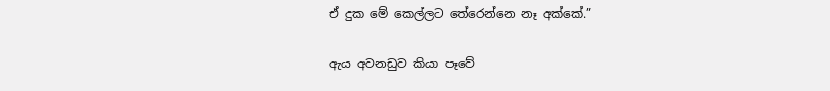ඒ දුක මේ කෙල්ලට තේරෙන්නෙ නෑ අක්කේ.”

ඇය අවනඩුව කියා පෑවේ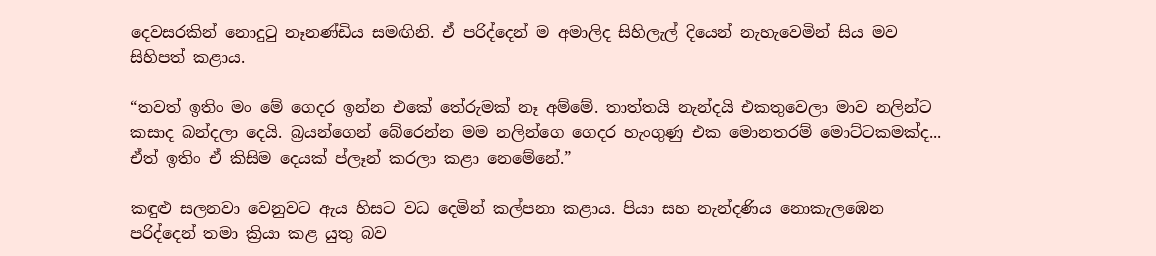දෙවසරකින් නොදුටු නෑනණ්ඩිය සමඟිනි. ඒ පරිද්දෙන් ම අමාලිද සිහිලැල් දියෙන් නැහැවෙමින් සිය මව සිහිපත් කළාය.

“තවත් ඉතිං මං මේ ගෙදර ඉන්න එකේ තේරුමක් නෑ අම්මේ. තාත්තයි නැන්දයි එකතුවෙලා මාව නලින්ට කසාද බන්දලා දෙයි. බ්‍රයන්ගෙන් බේරෙන්න මම නලින්ගෙ ගෙදර හැංගුණු එක මොනතරම් මොට්ටකමක්ද... ඒත් ඉතිං ඒ ‍කිසිම දෙයක් ප්ලෑන් කරලා කළා නෙමේනේ.”

කඳුළු සලනවා වෙනුවට ඇය හිසට වධ දෙමින් කල්පනා කළාය. පියා සහ නැන්දණිය නොකැලඹෙන පරිද්දෙන් තමා ක්‍රියා කළ යුතු බව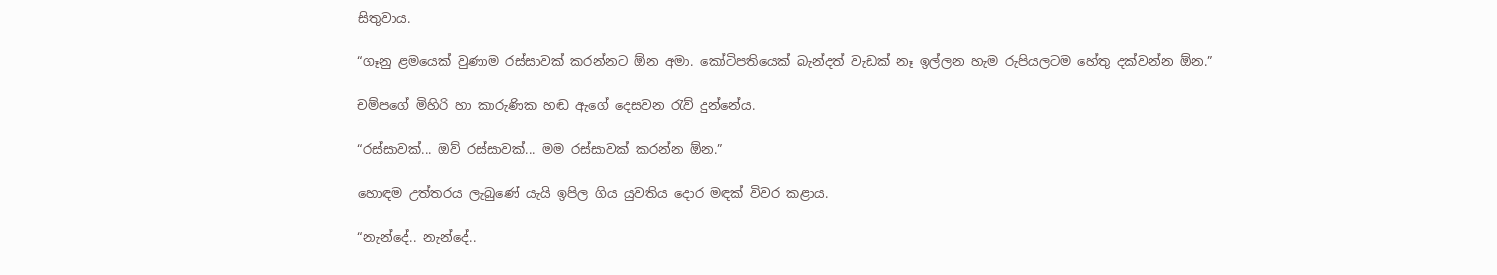සිතුවාය.

“ගෑනු ළමයෙක් වුණාම රස්සාවක් කරන්නට ඕන අමා. කෝටිපතියෙක් බැන්දත් වැඩක් නෑ ඉල්ලන හැම රුපියලටම හේතු දක්වන්න ඕන.”

චම්පගේ මිහිරි හා කාරුණික හඬ ඇගේ දෙසවන රැව් දුන්නේය.

“රස්සාවක්... ඔව් රස්සාවක්... මම රස්සාවක් කරන්න ඕන.”

හොඳම උත්තරය ලැබුණේ යැයි ඉපිල ගිය යුවතිය දොර මඳක් විවර කළාය.

“නැන්දේ.. නැන්දේ..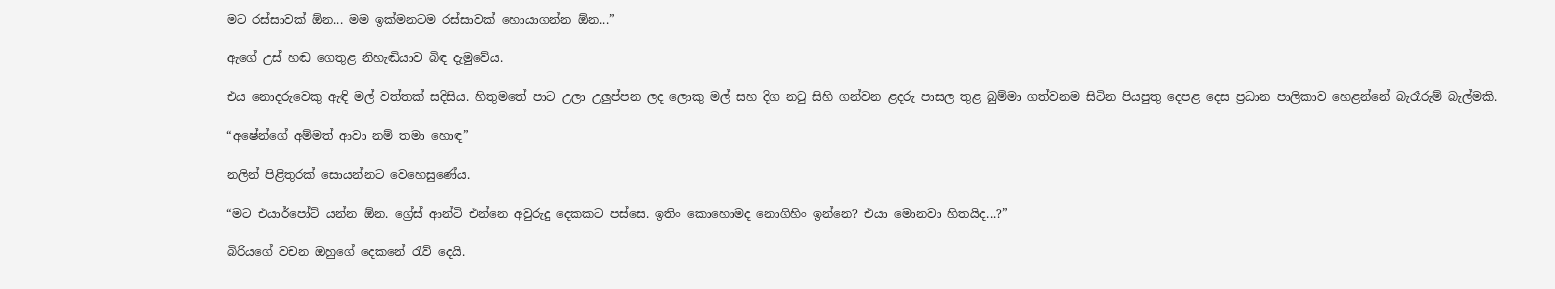මට රස්සාවක් ඕන... මම ඉක්මනටම රස්සාවක් හොයාගන්න ඕන...”

ඇගේ උස් හඬ ගෙතුළ නිහැඬියාව බිඳ දැමුවේය.

එය නොදරුවෙකු ඇඳි මල් වත්තක් සදිසිය. හිතුමතේ පාට උලා උලුප්පන ලද ලොකු මල් සහ දිග නටු සිහි ගන්වන ළදරු පාසල තුළ බුම්මා ගත්වනම සිටින පියපුතු දෙපළ දෙස ප්‍රධාන පාලිකාව හෙළන්නේ බැරෑරුම් බැල්මකි.

“අෂේන්ගේ අම්මත් ආවා නම් තමා හොඳ”

නලින් පිළිතුරක් සොයන්නට වෙහෙසුණේය.

“මට එයාර්පෝට් යන්න ඕන. ග්‍රේස් ආන්ටි එන්නෙ අවුරුදු දෙකකට පස්සෙ. ඉතිං කොහොමද නොගිහිං ඉන්නෙ? එයා මොනවා හිතයිද...?”

බිරියගේ වචන ඔහුගේ දෙකනේ රැව් දෙයි.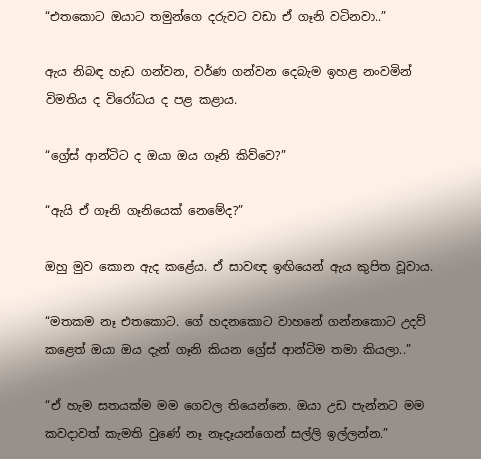“එතකොට ඔයාට තමුන්ගෙ දරුවට වඩා ඒ ගෑනි වටිනවා..”

ඇය නිබඳ හැඩ ගන්වන, වර්ණ ගන්වන දෙබැම ඉහළ නංවමින් විමතිය ද විරෝධය ද පළ කළාය.

“ග්‍රේස් ආන්ටිට ද ඔයා ඔය ගෑනි කිව්වෙ?”

“ඇයි ඒ ගෑනි ගෑනියෙක් නෙමේද?”

ඔහු මුව කොන ඇද කළේය. ඒ සාවඥ ඉඟියෙන් ඇය කුපිත වූවාය.

“මතකම නෑ එතකොට. ගේ හදනකොට වාහනේ ගන්නකොට උදව් කළෙත් ඔයා ඔය දැන් ගෑනි කියන ග්‍රේස් ආන්ටිම තමා කියලා..”

“ඒ හැම සතයක්ම මම ගෙවල තියෙන්නෙ. ඔයා උඩ පැන්නට මම කවදාවත් කැමති වුණේ නෑ නෑදෑයන්ගෙන් සල්ලි ඉල්ලන්න.”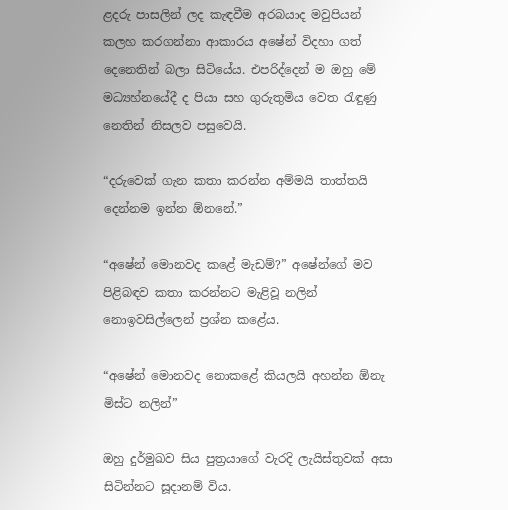ළදරු පාසලින් ලද කැඳවීම අරබයාද මවුපියන් කලහ කරගන්නා ආකාරය අෂේන් විදහා ගත් දෙනෙතින් බලා සිටියේය. එපරිද්දෙන් ම ඔහු මේ මධ්‍යහ්නයේදී ද පියා සහ ගුරුතුමිය වෙත රැඳුණු නෙතින් නිසලව පසුවෙයි.

“දරුවෙක් ගැන කතා කරන්න අම්මයි තාත්තයි දෙන්නම ඉන්න ඕනනේ.”

“අෂේන් මොනවද කළේ මැඩම්?” අෂේන්ගේ මව පිළිබඳව කතා කරන්නට මැළිවූ නලින් නොඉවසිල්ලෙන් ප්‍රශ්න කළේය.

“අෂේන් මොනවද නොකළේ කියලයි අහන්න ඕනැ මිස්ට නලින්”

ඔහු දුර්මුඛව සිය පුත්‍රයාගේ වැරදි ලැයිස්තුවක් අසා සිටින්නට සූදානම් විය.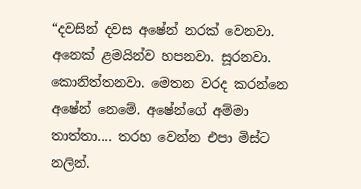“දවසින් දවස අෂේන් නරක් වෙනවා. අනෙක් ළමයින්ව හපනවා. සූරනවා. කොනිත්තනවා. මෙතන වරද කරන්නෙ අෂේන් නෙමේ. අෂේන්ගේ අම්මා තාත්තා.... තරහ වෙන්න එපා මිස්ට නලින්.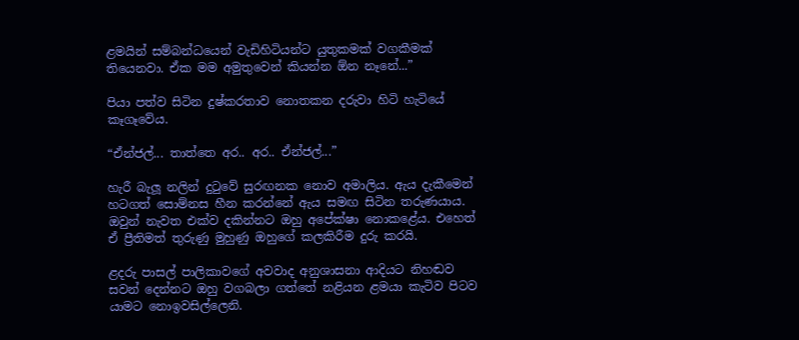ළමයින් සම්බන්ධයෙන් වැඩිහිටියන්ට යුතුකමක් වගකීමක් තියෙනවා. ඒක මම අමුතුවෙන් කියන්න ඕන නෑනේ...”

පියා පත්ව සිටින දුෂ්කරතාව නොතකන දරුවා හිටි හැටියේ කෑගෑවේය.

“ඒන්ජල්... තාත්තෙ අර.. අර.. ඒන්ජල්...”

හැරී බැලූ නලින් දුටුවේ සුරඟනක නොව අමාලිය. ඇය දැකීමෙන් හටගත් සොම්නස හීන කරන්නේ ඇය සමඟ සිටින තරුණයාය. ඔවුන් නැවත එක්ව දකින්නට ඔහු අපේක්ෂා නොකළේය. එහෙත් ඒ ප්‍රීතිමත් තුරුණු මුහුණු ඔහුගේ කලකිරීම දුරු කරයි.

ළදරු පාසල් පාලිකාවගේ අවවාද අනුශාසනා ආදියට නිහඬව සවන් දෙන්නට ඔහු වගබලා ගත්තේ නළියන ළමයා කැටිව පිටව යාමට නොඉවසිල්ලෙනි.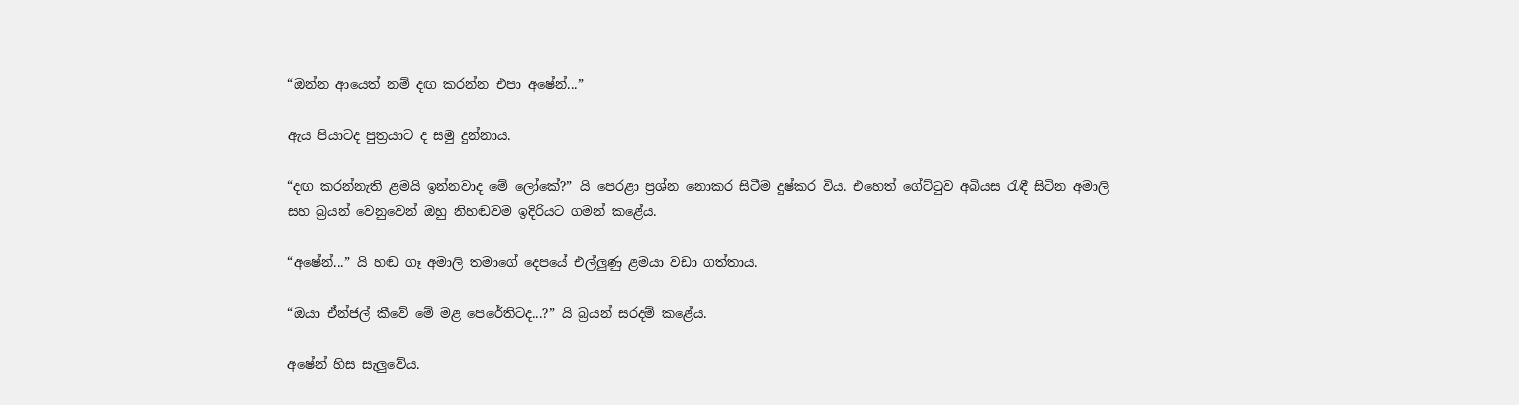“ඔන්න ආයෙත් නම් දඟ කරන්න එපා අෂේන්...”

ඇය පියාටද පුත්‍රයාට ද සමු දුන්නාය.

“දඟ කරන්නැති ළමයි ඉන්නවාද මේ ලෝකේ?” යි පෙරළා ප්‍රශ්න නොකර සිටීම දුෂ්කර විය. එහෙත් ගේට්ටුව අබියස රැඳී සිටින අමාලි සහ බ්‍රයන් වෙනුවෙන් ඔහු නිහඬවම ඉදිරියට ගමන් කළේය.

“අෂේන්...” යි හඬ ගෑ අමාලි තමාගේ දෙපයේ එල්ලුණු ළමයා වඩා ගත්තාය.

“ඔයා ඒන්ජල් කීවේ මේ මළ පෙරේතිටද...?” යි බ්‍රයන් සරදම් කළේය.

අෂේන් හිස සැලුවේය.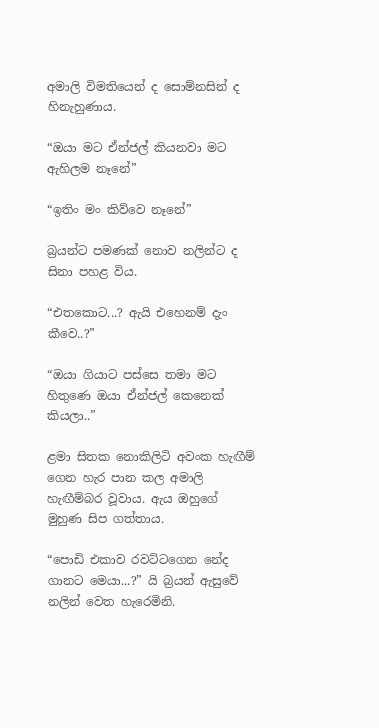අමාලි විමතියෙන් ද සොම්නසින් ද හිනැහුණාය.

“ඔයා මට ඒන්ජල් කියනවා මට ඇහිලම නෑනේ”

“ඉතිං මං කිව්වෙ නෑනේ”

බ්‍රයන්ට පමණක් නොව නලින්ට ද සිනා පහළ විය.

“එතකොට...? ඇයි එහෙනම් දැං කීවෙ..?”

“ඔයා ගියාට පස්සෙ තමා මට හිතුණෙ ඔයා ඒන්ජල් කෙනෙක් කියලා..”

ළමා සිතක නොකිලිටි අවංක හැඟීම් ගෙන හැර පාන කල අමාලි හැඟීම්බර වූවාය. ඇය ඔහුගේ මුහුණ සිප ගත්තාය.

“පොඩි එකාව රවට්ටගෙන නේද ගානට මෙයා...?” යි බ්‍රයන් ඇසුවේ නලින් වෙත හැරෙමිනි.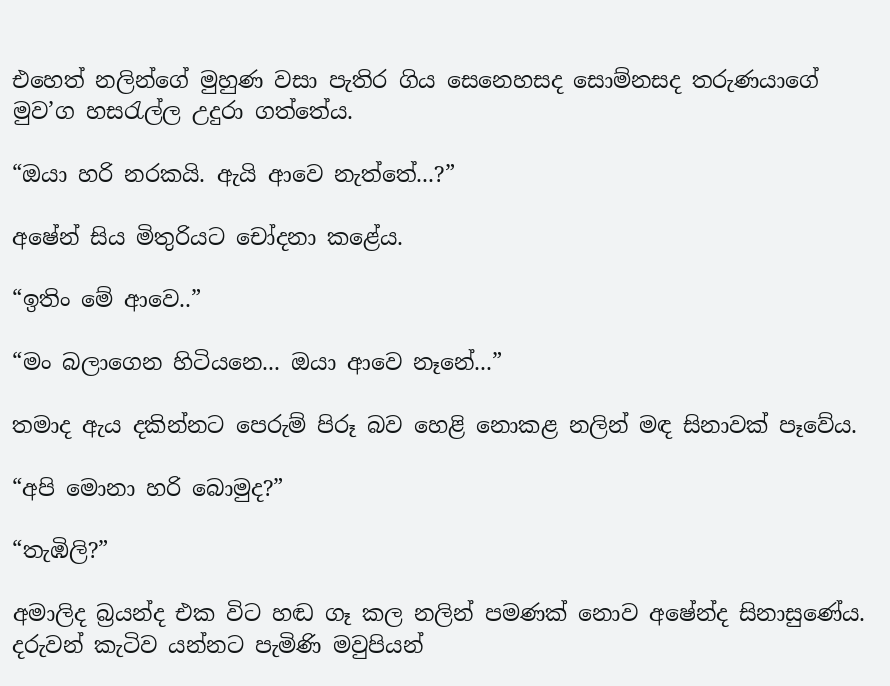එහෙත් නලින්ගේ මුහුණ වසා පැතිර ගිය සෙනෙහසද සොම්නසද තරුණයාගේ මුව’ග හසරැල්ල උදුරා ගත්තේය.

“ඔයා හරි නරකයි. ඇයි ආවෙ නැත්තේ...?”

අෂේන් සිය මිතුරියට චෝදනා කළේය.

“ඉතිං මේ ආවෙ..”

“මං බලාගෙන හිටියනෙ... ඔයා ආවෙ නෑනේ...”

තමාද ඇය දකින්නට පෙරුම් පිරූ බව හෙළි නොකළ නලින් මඳ සිනාවක් පෑවේය.

“අපි මොනා හරි බොමුද?”

“තැඹිලි?”

අමාලිද බ්‍රයන්ද එක විට හඬ ගෑ කල නලින් පමණක් නොව අෂේන්ද සිනාසුණේය. දරුවන් කැටිව යන්නට පැමිණි මවුපියන්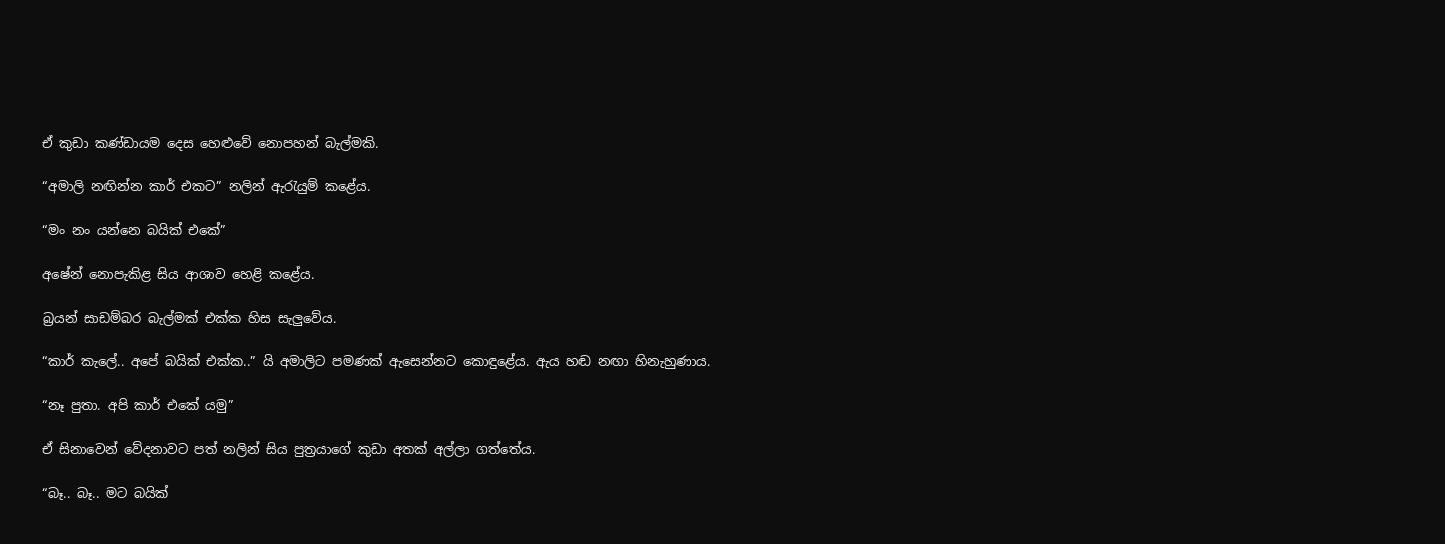ඒ කුඩා කණ්ඩායම දෙස හෙළුවේ නොපහන් බැල්මකි.

“අමාලි නඟින්න කාර් එකට” නලින් ඇරැයුම් කළේය.

“මං නං යන්නෙ බයික් එකේ”

අෂේන් නොපැකිළ සිය ආශාව හෙළි කළේය.

බ්‍රයන් සාඩම්බර බැල්මක් එක්ක හිස සැලුවේය.

“කාර් කැලේ.. අපේ බයික් එක්ක..” යි අමාලිට පමණක් ඇසෙන්නට කොඳුළේය. ඇය හඬ නඟා හිනැහුණාය.

“නෑ පුතා. අපි කාර් එකේ යමු”

ඒ සිනාවෙන් වේදනාවට පත් නලින් සිය පුත්‍රයාගේ කුඩා අතක් අල්ලා ගත්තේය.

“බෑ.. බෑ.. මට බයික්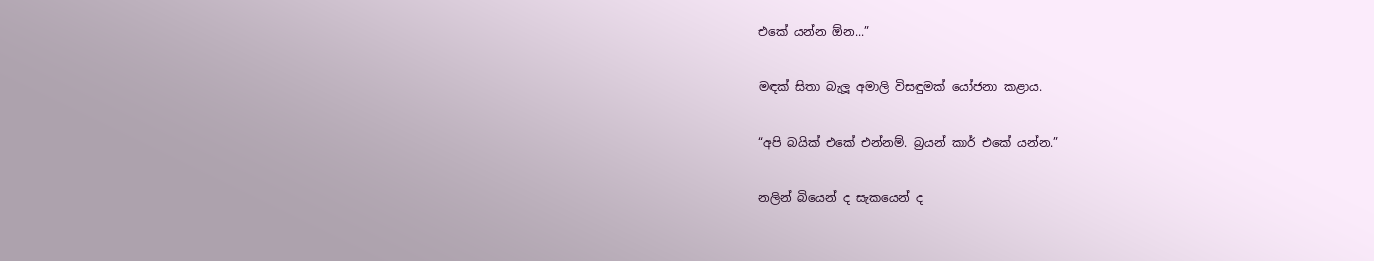එකේ යන්න ඕන...”

මඳක් සිතා බැලූ අමාලි විසඳුමක් යෝජනා කළාය.

“අපි බයික් එකේ එන්නම්. බ්‍රයන් කාර් එකේ යන්න.”

නලින් බියෙන් ද සැකයෙන් ද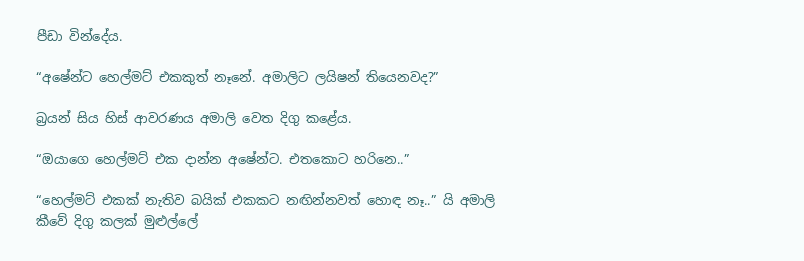පීඩා වින්දේය.

“අෂේන්ට හෙල්මට් එකකුත් නෑනේ. අමාලිට ලයිෂන් තියෙනවද?”

බ්‍රයන් සිය හිස් ආවරණය අමාලි වෙත දිගු කළේය.

“ඔයාගෙ හෙල්මට් එක දාන්න අෂේන්ට. එතකොට හරිනෙ..”

“හෙල්මට් එකක් නැතිව බයික් එකකට නඟින්නවත් හොඳ නෑ..” යි අමාලි කීවේ දිගු කලක් මුළුල්ලේ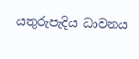යතුරුපැදිය ධාවනය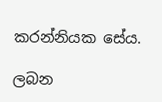කරන්නියක සේය.

ලබන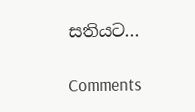සතියට‍...

Comments